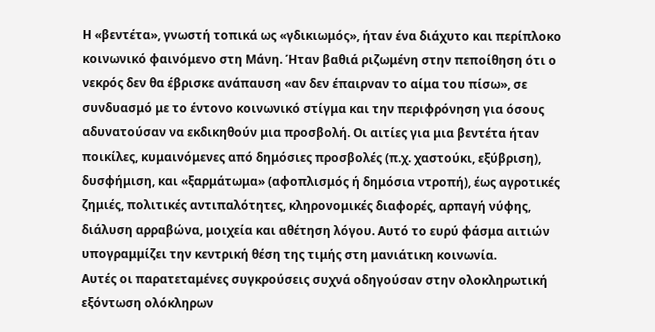Η «βεντέτα», γνωστή τοπικά ως «γδικιωμός», ήταν ένα διάχυτο και περίπλοκο κοινωνικό φαινόμενο στη Μάνη. Ήταν βαθιά ριζωμένη στην πεποίθηση ότι ο νεκρός δεν θα έβρισκε ανάπαυση «αν δεν έπαιρναν το αίμα του πίσω», σε συνδυασμό με το έντονο κοινωνικό στίγμα και την περιφρόνηση για όσους αδυνατούσαν να εκδικηθούν μια προσβολή. Οι αιτίες για μια βεντέτα ήταν ποικίλες, κυμαινόμενες από δημόσιες προσβολές (π.χ. χαστούκι, εξύβριση), δυσφήμιση, και «ξαρμάτωμα» (αφοπλισμός ή δημόσια ντροπή), έως αγροτικές ζημιές, πολιτικές αντιπαλότητες, κληρονομικές διαφορές, αρπαγή νύφης, διάλυση αρραβώνα, μοιχεία και αθέτηση λόγου. Αυτό το ευρύ φάσμα αιτιών υπογραμμίζει την κεντρική θέση της τιμής στη μανιάτικη κοινωνία.
Αυτές οι παρατεταμένες συγκρούσεις συχνά οδηγούσαν στην ολοκληρωτική εξόντωση ολόκληρων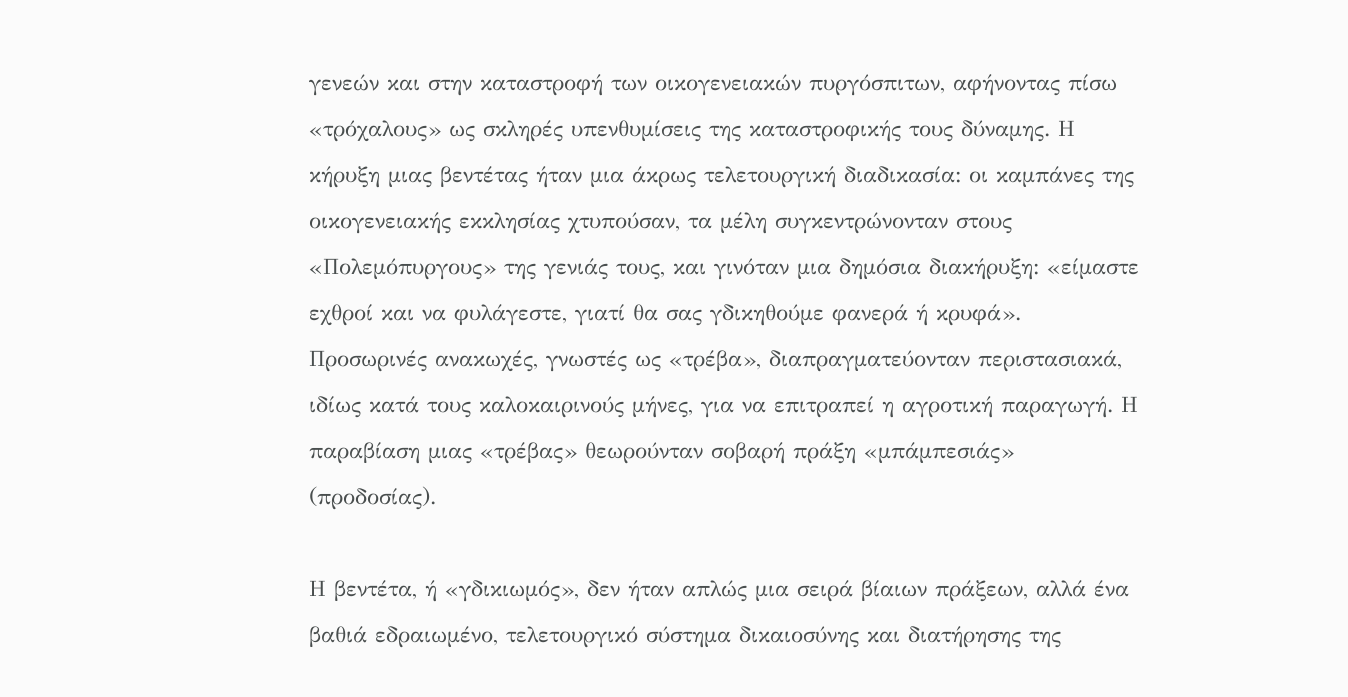γενεών και στην καταστροφή των οικογενειακών πυργόσπιτων, αφήνοντας πίσω «τρόχαλους» ως σκληρές υπενθυμίσεις της καταστροφικής τους δύναμης. Η κήρυξη μιας βεντέτας ήταν μια άκρως τελετουργική διαδικασία: οι καμπάνες της οικογενειακής εκκλησίας χτυπούσαν, τα μέλη συγκεντρώνονταν στους «Πολεμόπυργους» της γενιάς τους, και γινόταν μια δημόσια διακήρυξη: «είμαστε εχθροί και να φυλάγεστε, γιατί θα σας γδικηθούμε φανερά ή κρυφά». Προσωρινές ανακωχές, γνωστές ως «τρέβα», διαπραγματεύονταν περιστασιακά, ιδίως κατά τους καλοκαιρινούς μήνες, για να επιτραπεί η αγροτική παραγωγή. Η παραβίαση μιας «τρέβας» θεωρούνταν σοβαρή πράξη «μπάμπεσιάς» (προδοσίας).

Η βεντέτα, ή «γδικιωμός», δεν ήταν απλώς μια σειρά βίαιων πράξεων, αλλά ένα βαθιά εδραιωμένο, τελετουργικό σύστημα δικαιοσύνης και διατήρησης της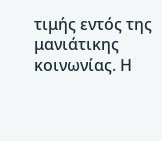τιμής εντός της μανιάτικης κοινωνίας. Η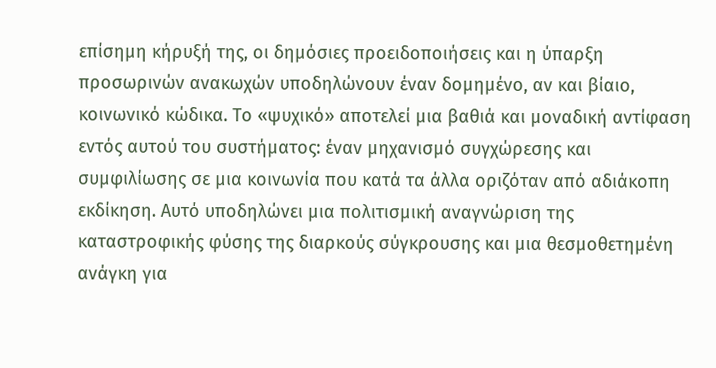επίσημη κήρυξή της, οι δημόσιες προειδοποιήσεις και η ύπαρξη προσωρινών ανακωχών υποδηλώνουν έναν δομημένο, αν και βίαιο, κοινωνικό κώδικα. Το «ψυχικό» αποτελεί μια βαθιά και μοναδική αντίφαση εντός αυτού του συστήματος: έναν μηχανισμό συγχώρεσης και συμφιλίωσης σε μια κοινωνία που κατά τα άλλα οριζόταν από αδιάκοπη εκδίκηση. Αυτό υποδηλώνει μια πολιτισμική αναγνώριση της καταστροφικής φύσης της διαρκούς σύγκρουσης και μια θεσμοθετημένη ανάγκη για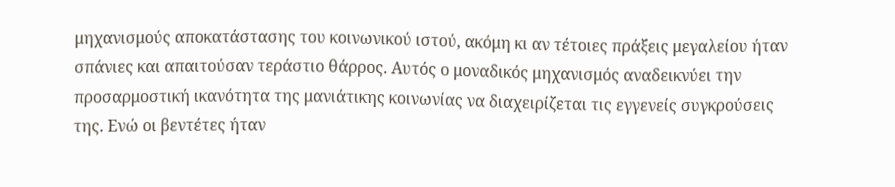μηχανισμούς αποκατάστασης του κοινωνικού ιστού, ακόμη κι αν τέτοιες πράξεις μεγαλείου ήταν σπάνιες και απαιτούσαν τεράστιο θάρρος. Αυτός ο μοναδικός μηχανισμός αναδεικνύει την προσαρμοστική ικανότητα της μανιάτικης κοινωνίας να διαχειρίζεται τις εγγενείς συγκρούσεις της. Ενώ οι βεντέτες ήταν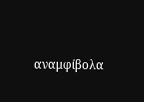αναμφίβολα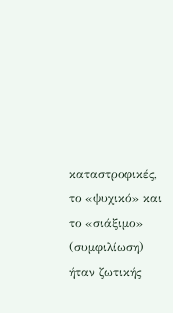καταστροφικές, το «ψυχικό» και το «σιάξιμο» (συμφιλίωση) ήταν ζωτικής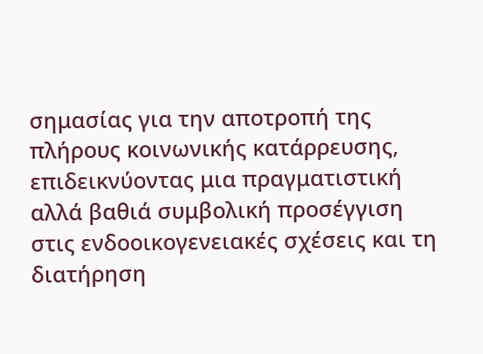σημασίας για την αποτροπή της πλήρους κοινωνικής κατάρρευσης, επιδεικνύοντας μια πραγματιστική αλλά βαθιά συμβολική προσέγγιση στις ενδοοικογενειακές σχέσεις και τη διατήρηση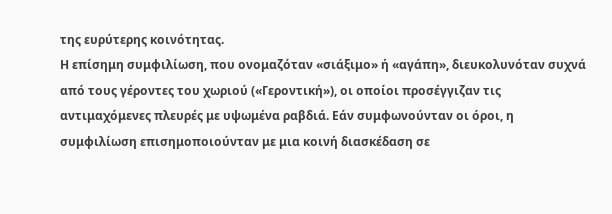της ευρύτερης κοινότητας.
Η επίσημη συμφιλίωση, που ονομαζόταν «σιάξιμο» ή «αγάπη», διευκολυνόταν συχνά από τους γέροντες του χωριού («Γεροντική»), οι οποίοι προσέγγιζαν τις αντιμαχόμενες πλευρές με υψωμένα ραβδιά. Εάν συμφωνούνταν οι όροι, η συμφιλίωση επισημοποιούνταν με μια κοινή διασκέδαση σε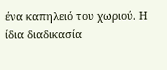ένα καπηλειό του χωριού. Η ίδια διαδικασία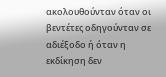ακολουθούνταν όταν οι βεντέτες οδηγούνταν σε αδιέξοδο ή όταν η εκδίκηση δεν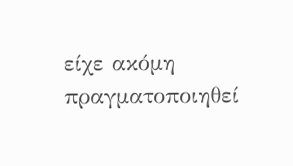είχε ακόμη πραγματοποιηθεί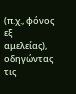(π.χ., φόνος εξ αμελείας), οδηγώντας τις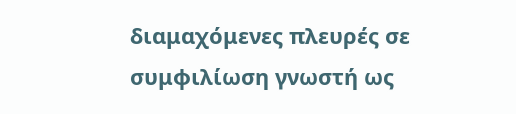διαμαχόμενες πλευρές σε συμφιλίωση γνωστή ως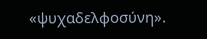«ψυχαδελφοσύνη».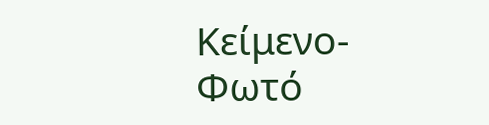Κείμενο-Φωτό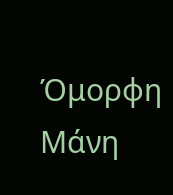Όμορφη Μάνη